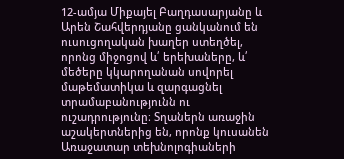12-ամյա Միքայել Բաղդասարյանը և Արեն Շահվերդյանը ցանկանում են ուսուցողական խաղեր ստեղծել, որոնց միջոցով և՛ երեխաները, և՛ մեծերը կկարողանան սովորել մաթեմատիկա և զարգացնել տրամաբանությունն ու ուշադրությունը։ Տղաներն առաջին աշակերտներից են, որոնք կուսանեն Առաջատար տեխնոլոգիաների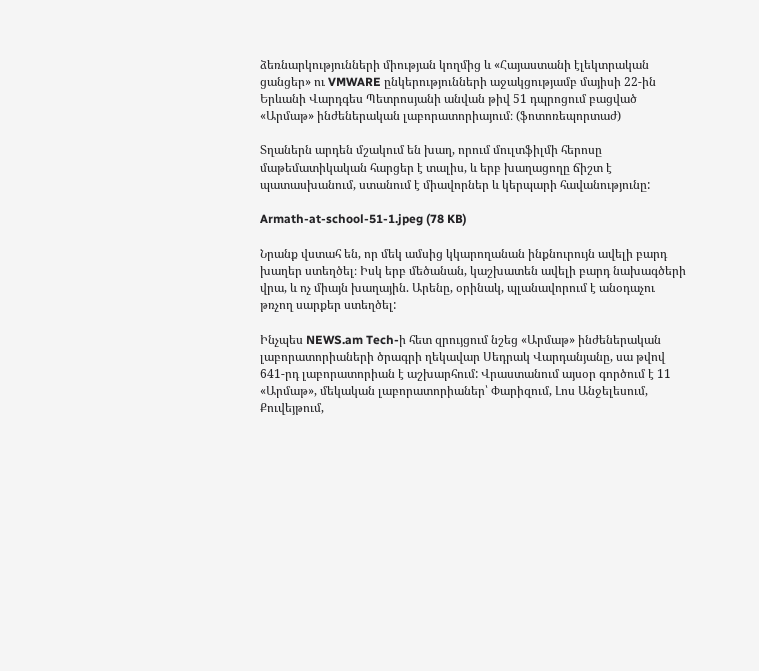ձեռնարկությունների միության կողմից և «Հայաստանի էլեկտրական ցանցեր» ու VMWARE ընկերությունների աջակցությամբ մայիսի 22-ին Երևանի Վարդգես Պետրոսյանի անվան թիվ 51 դպրոցում բացված «Արմաթ» ինժեներական լաբորատորիայում։ (ֆոտոռեպորտաժ)

Տղաներն արդեն մշակում են խաղ, որում մուլտֆիլմի հերոսը մաթեմատիկական հարցեր է տալիս, և երբ խաղացողը ճիշտ է պատասխանում, ստանում է միավորներ և կերպարի հավանությունը:

Armath-at-school-51-1.jpeg (78 KB)

Նրանք վստահ են, որ մեկ ամսից կկարողանան ինքնուրույն ավելի բարդ խաղեր ստեղծել։ Իսկ երբ մեծանան, կաշխատեն ավելի բարդ նախագծերի վրա, և ոչ միայն խաղային. Արենը, օրինակ, պլանավորում է անօդաչու թռչող սարքեր ստեղծել:

Ինչպես NEWS.am Tech-ի հետ զրույցում նշեց «Արմաթ» ինժեներական լաբորատորիաների ծրագրի ղեկավար Սեդրակ Վարդանյանը, սա թվով 641-րդ լաբորատորիան է աշխարհում: Վրաստանում այսօր գործում է 11 «Արմաթ», մեկական լաբորատորիաներ՝ Փարիզում, Լոս Անջելեսում, Քուվեյթում,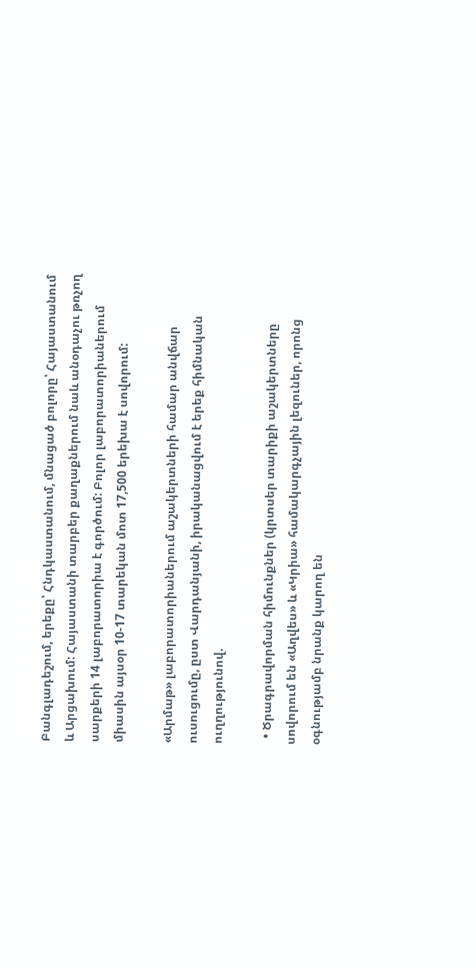Բանգլադեշում, երեքը՝ Հնդկաստանում, մնացած բոլորը՝ Հայաստանում և Արցախում: Հայաստանի տարբեր քաղաքներում նաև անօդաչու թռչող սարքերի 14 լաբորատորիա է գործում: Բոլոր լաբորատորիաներում միասին այսօր 10-17 տարեկան մոտ 17,500 երեխա է սովորում:

«Արմաթ» լաբորատորիաներում աշակերտների համար անվճար ուսուցումը, ըստ Վարդանյանի, իրականացվում է երեք հիմնական ուղղությունով.

  • Ծրագրավորման հիմունքներ (կրտսեր տարիքի աշակերտները սովորում են «Աղվես» և «Կրիա» համակարգչային լեզուներ, որոնց օգնությամբ նրանք կարող են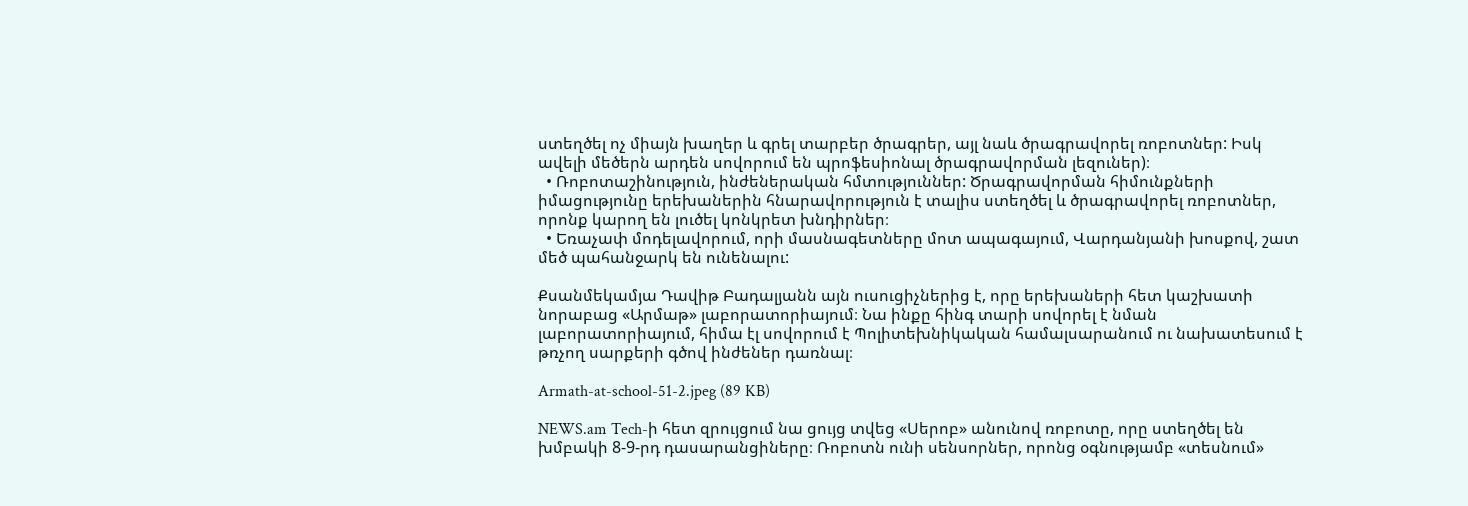ստեղծել ոչ միայն խաղեր և գրել տարբեր ծրագրեր, այլ նաև ծրագրավորել ռոբոտներ: Իսկ ավելի մեծերն արդեն սովորում են պրոֆեսիոնալ ծրագրավորման լեզուներ)։
  • Ռոբոտաշինություն, ինժեներական հմտություններ: Ծրագրավորման հիմունքների իմացությունը երեխաներին հնարավորություն է տալիս ստեղծել և ծրագրավորել ռոբոտներ, որոնք կարող են լուծել կոնկրետ խնդիրներ։
  • Եռաչափ մոդելավորում, որի մասնագետները մոտ ապագայում, Վարդանյանի խոսքով, շատ մեծ պահանջարկ են ունենալու:

Քսանմեկամյա Դավիթ Բադալյանն այն ուսուցիչներից է, որը երեխաների հետ կաշխատի նորաբաց «Արմաթ» լաբորատորիայում։ Նա ինքը հինգ տարի սովորել է նման լաբորատորիայում, հիմա էլ սովորում է Պոլիտեխնիկական համալսարանում ու նախատեսում է թռչող սարքերի գծով ինժեներ դառնալ։

Armath-at-school-51-2.jpeg (89 KB)

NEWS.am Tech-ի հետ զրույցում նա ցույց տվեց «Սերոբ» անունով ռոբոտը, որը ստեղծել են խմբակի 8-9-րդ դասարանցիները։ Ռոբոտն ունի սենսորներ, որոնց օգնությամբ «տեսնում»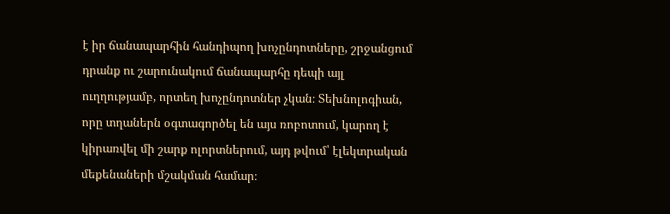է իր ճանապարհին հանդիպող խոչընդոտները, շրջանցում դրանք ու շարունակում ճանապարհը դեպի այլ ուղղությամբ, որտեղ խոչընդոտներ չկան։ Տեխնոլոգիան, որը տղաներն օգտագործել են այս ռոբոտում, կարող է կիրառվել մի շարք ոլորտներում, այդ թվում՝ էլեկտրական մեքենաների մշակման համար։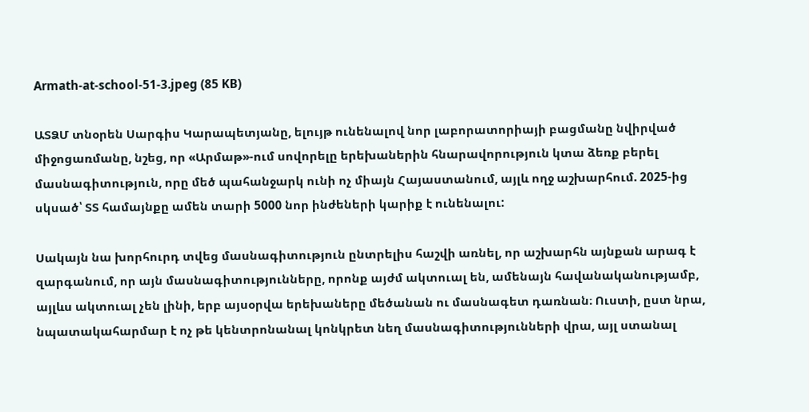Armath-at-school-51-3.jpeg (85 KB)

ԱՏՁՄ տնօրեն Սարգիս Կարապետյանը, ելույթ ունենալով նոր լաբորատորիայի բացմանը նվիրված միջոցառմանը, նշեց, որ «Արմաթ»-ում սովորելը երեխաներին հնարավորություն կտա ձեռք բերել մասնագիտություն, որը մեծ պահանջարկ ունի ոչ միայն Հայաստանում, այլև ողջ աշխարհում. 2025-ից սկսած՝ ՏՏ համայնքը ամեն տարի 5000 նոր ինժեների կարիք է ունենալու:

Սակայն նա խորհուրդ տվեց մասնագիտություն ընտրելիս հաշվի առնել, որ աշխարհն այնքան արագ է զարգանում, որ այն մասնագիտությունները, որոնք այժմ ակտուալ են, ամենայն հավանականությամբ, այլևս ակտուալ չեն լինի, երբ այսօրվա երեխաները մեծանան ու մասնագետ դառնան։ Ուստի, ըստ նրա, նպատակահարմար է ոչ թե կենտրոնանալ կոնկրետ նեղ մասնագիտությունների վրա, այլ ստանալ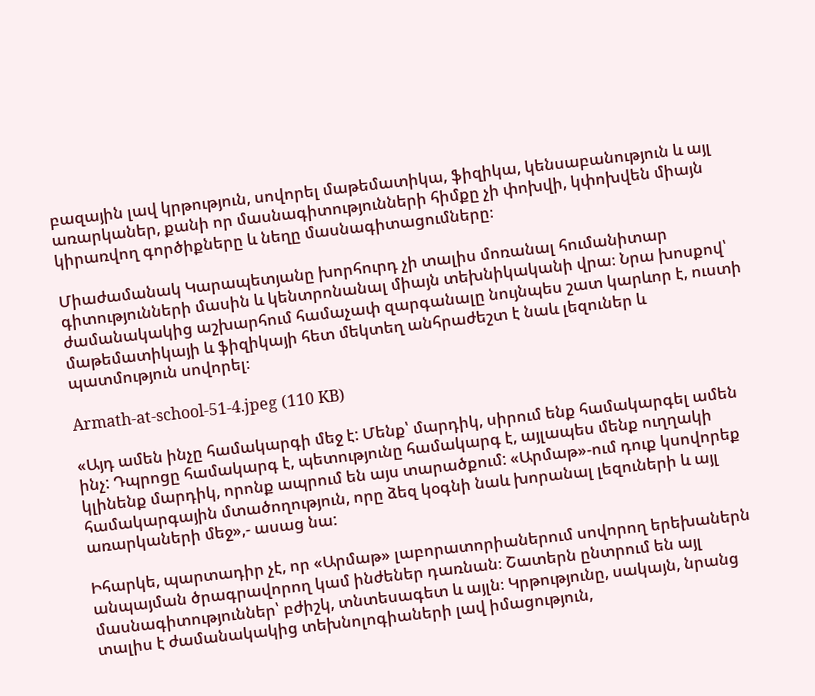բազային լավ կրթություն, սովորել մաթեմատիկա, ֆիզիկա, կենսաբանություն և այլ առարկաներ, քանի որ մասնագիտությունների հիմքը չի փոխվի, կփոխվեն միայն կիրառվող գործիքները և նեղը մասնագիտացումները։

Միաժամանակ Կարապետյանը խորհուրդ չի տալիս մոռանալ հումանիտար գիտությունների մասին և կենտրոնանալ միայն տեխնիկականի վրա։ Նրա խոսքով՝ ժամանակակից աշխարհում համաչափ զարգանալը նույնպես շատ կարևոր է, ուստի մաթեմատիկայի և ֆիզիկայի հետ մեկտեղ անհրաժեշտ է նաև լեզուներ և պատմություն սովորել։

Armath-at-school-51-4.jpeg (110 KB)

«Այդ ամեն ինչը համակարգի մեջ է: Մենք՝ մարդիկ, սիրում ենք համակարգել ամեն ինչ: Դպրոցը համակարգ է, պետությունը համակարգ է, այլապես մենք ուղղակի կլինենք մարդիկ, որոնք ապրում են այս տարածքում: «Արմաթ»-ում դուք կսովորեք համակարգային մտածողություն, որը ձեզ կօգնի նաև խորանալ լեզուների և այլ առարկաների մեջ»,- ասաց նա:

Իհարկե, պարտադիր չէ, որ «Արմաթ» լաբորատորիաներում սովորող երեխաներն անպայման ծրագրավորող կամ ինժեներ դառնան։ Շատերն ընտրում են այլ մասնագիտություններ՝ բժիշկ, տնտեսագետ և այլն։ Կրթությունը, սակայն, նրանց տալիս է ժամանակակից տեխնոլոգիաների լավ իմացություն,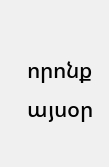որոնք այսօր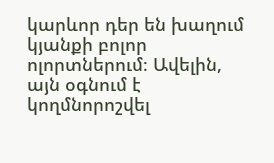կարևոր դեր են խաղում կյանքի բոլոր ոլորտներում։ Ավելին, այն օգնում է կողմնորոշվել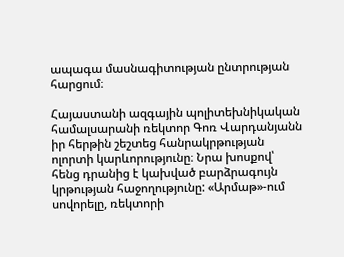ապագա մասնագիտության ընտրության հարցում։

Հայաստանի ազգային պոլիտեխնիկական համալսարանի ռեկտոր Գոռ Վարդանյանն իր հերթին շեշտեց հանրակրթության ոլորտի կարևորությունը։ Նրա խոսքով՝ հենց դրանից է կախված բարձրագույն կրթության հաջողությունը: «Արմաթ»-ում սովորելը, ռեկտորի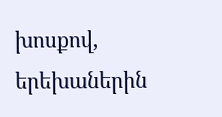խոսքով, երեխաներին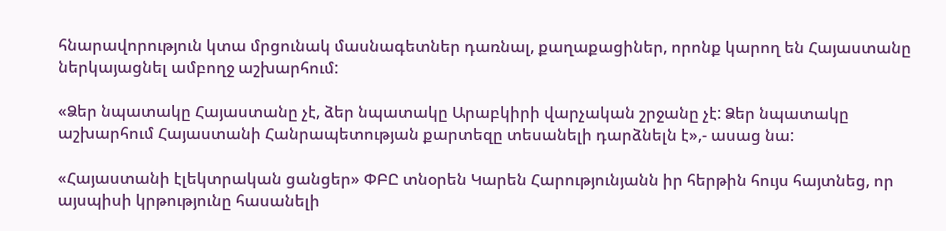հնարավորություն կտա մրցունակ մասնագետներ դառնալ, քաղաքացիներ, որոնք կարող են Հայաստանը ներկայացնել ամբողջ աշխարհում:

«Ձեր նպատակը Հայաստանը չէ, ձեր նպատակը Արաբկիրի վարչական շրջանը չէ: Ձեր նպատակը աշխարհում Հայաստանի Հանրապետության քարտեզը տեսանելի դարձնելն է»,- ասաց նա:

«Հայաստանի էլեկտրական ցանցեր» ՓԲԸ տնօրեն Կարեն Հարությունյանն իր հերթին հույս հայտնեց, որ այսպիսի կրթությունը հասանելի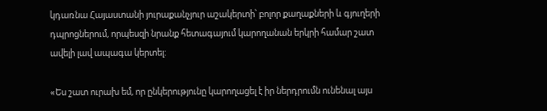կդառնա Հայաստանի յուրաքանչյուր աշակերտի՝ բոլոր քաղաքների և գյուղերի դպրոցներում, որպեսզի նրանք հետագայում կարողանան երկրի համար շատ ավելի լավ ապագա կերտել:

«Ես շատ ուրախ եմ, որ ընկերությունը կարողացել է իր ներդրումն ունենալ այս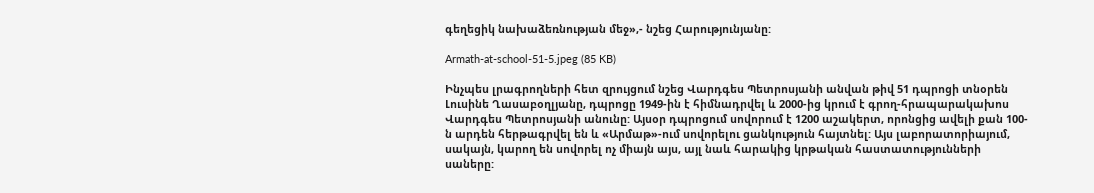գեղեցիկ նախաձեռնության մեջ»,- նշեց Հարությունյանը:

Armath-at-school-51-5.jpeg (85 KB)

Ինչպես լրագրողների հետ զրույցում նշեց Վարդգես Պետրոսյանի անվան թիվ 51 դպրոցի տնօրեն Լուսինե Ղասաբօղլյանը, դպրոցը 1949-ին է հիմնադրվել և 2000-ից կրում է գրող-հրապարակախոս Վարդգես Պետրոսյանի անունը: Այսօր դպրոցում սովորում է 1200 աշակերտ, որոնցից ավելի քան 100-ն արդեն հերթագրվել են և «Արմաթ»-ում սովորելու ցանկություն հայտնել: Այս լաբորատորիայում, սակայն, կարող են սովորել ոչ միայն այս, այլ նաև հարակից կրթական հաստատությունների սաները: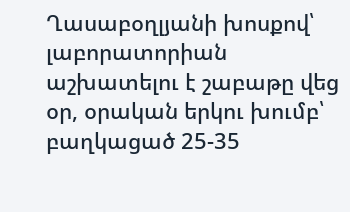Ղասաբօղլյանի խոսքով՝ լաբորատորիան աշխատելու է շաբաթը վեց օր, օրական երկու խումբ՝ բաղկացած 25-35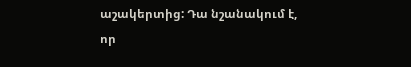աշակերտից: Դա նշանակում է, որ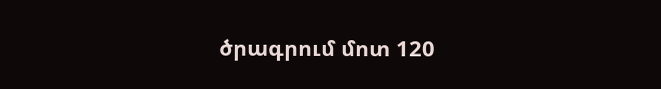ծրագրում մոտ 120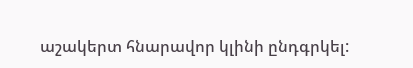աշակերտ հնարավոր կլինի ընդգրկել: